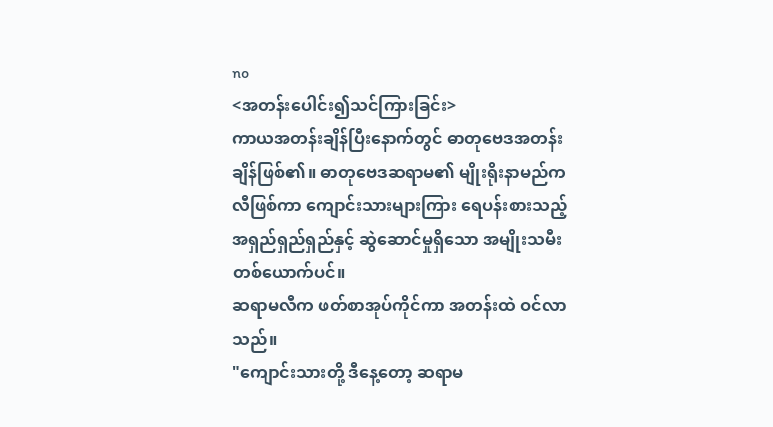no
<အတန်းပေါင်း၍သင်ကြားခြင်း>
ကာယအတန်းချိန်ပြီးနောက်တွင် ဓာတုဗေဒအတန်းချိန်ဖြစ်၏။ ဓာတုဗေဒဆရာမ၏ မျိုးရိုးနာမည်က လီဖြစ်ကာ ကျောင်းသားများကြား ရေပန်းစားသည့်အရှည်ရှည်ရှည်နှင့် ဆွဲဆောင်မှုရှိသော အမျိုးသမီးတစ်ယောက်ပင်။
ဆရာမလီက ဖတ်စာအုပ်ကိုင်ကာ အတန်းထဲ ဝင်လာသည်။
"ကျောင်းသားတို့ ဒီနေ့တော့ ဆရာမ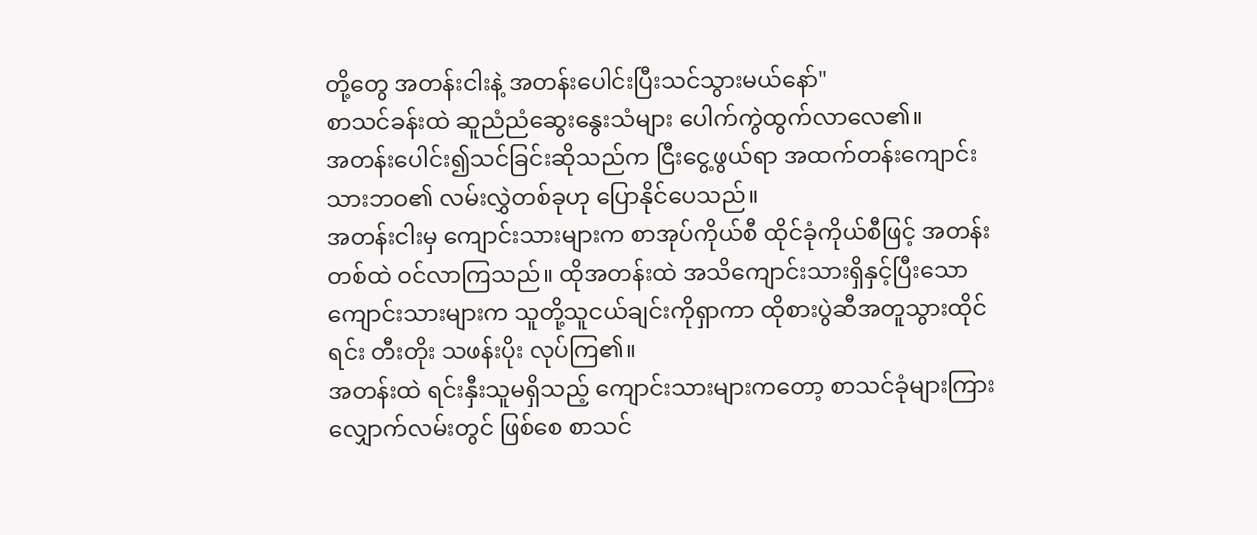တို့တွေ အတန်းငါးနဲ့ အတန်းပေါင်းပြီးသင်သွားမယ်နော်"
စာသင်ခန်းထဲ ဆူညံညံဆွေးနွေးသံများ ပေါက်ကွဲထွက်လာလေ၏။
အတန်းပေါင်း၍သင်ခြင်းဆိုသည်က ငြီးငွေ့ဖွယ်ရာ အထက်တန်းကျောင်းသားဘဝ၏ လမ်းလွှဲတစ်ခုဟု ပြောနိုင်ပေသည်။
အတန်းငါးမှ ကျောင်းသားများက စာအုပ်ကိုယ်စီ ထိုင်ခုံကိုယ်စီဖြင့် အတန်းတစ်ထဲ ဝင်လာကြသည်။ ထိုအတန်းထဲ အသိကျောင်းသားရှိနှင့်ပြီးသော ကျောင်းသားများက သူတို့သူငယ်ချင်းကိုရှာကာ ထိုစားပွဲဆီအတူသွားထိုင်ရင်း တီးတိုး သဖန်းပိုး လုပ်ကြ၏။
အတန်းထဲ ရင်းနှီးသူမရှိသည့် ကျောင်းသားများကတော့ စာသင်ခုံများကြားလျှောက်လမ်းတွင် ဖြစ်စေ စာသင်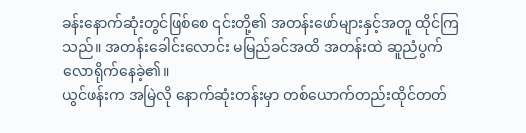ခန်းနောက်ဆုံးတွင်ဖြစ်စေ ၎င်းတို့၏ အတန်းဖော်များနှင့်အတူ ထိုင်ကြသည်။ အတန်းခေါင်းလောင်း မမြည်ခင်အထိ အတန်းထဲ ဆူညံပွက်လောရိုက်နေခဲ့၏။
ယွင်ဖန်းက အမြဲလို နောက်ဆုံးတန်းမှာ တစ်ယောက်တည်းထိုင်တတ်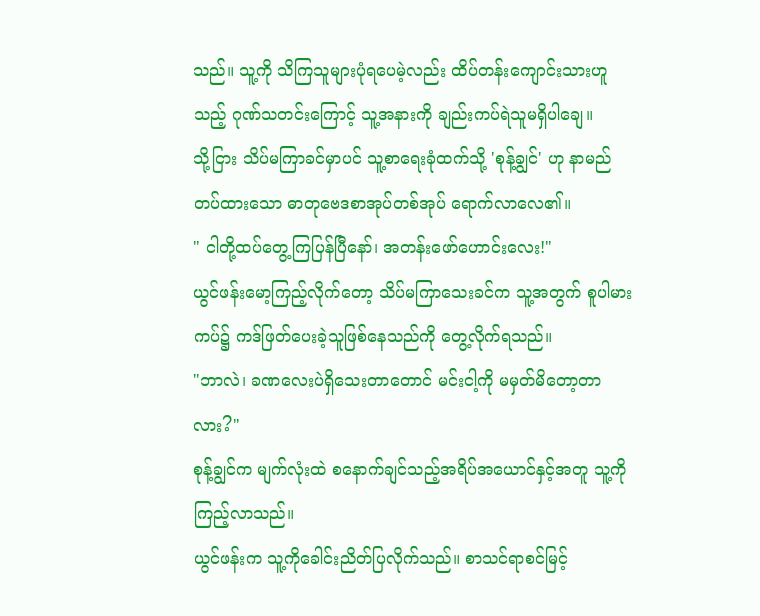သည်။ သူ့ကို သိကြသူများပုံရပေမဲ့လည်း ထိပ်တန်းကျောင်းသားဟူသည့် ဂုဏ်သတင်းကြောင့် သူ့အနားကို ချည်းကပ်ရဲသူမရှိပါချေ။
သို့ငြား သိပ်မကြာခင်မှာပင် သူ့စာရေးခုံထက်သို့ 'စုန့်ချွင်' ဟု နာမည်တပ်ထားသော ဓာတုဗေဒစာအုပ်တစ်အုပ် ရောက်လာလေ၏။
" ငါတို့ထပ်တွေ့ကြပြန်ပြီနော်၊ အတန်းဖော်ဟောင်းလေး!"
ယွင်ဖန်းမော့ကြည့်လိုက်တော့ သိပ်မကြာသေးခင်က သူ့အတွက် စူပါမားကပ်၌ ကဒ်ဖြတ်ပေးခဲ့သူဖြစ်နေသည်ကို တွေ့လိုက်ရသည်။
"ဘာလဲ၊ ခဏလေးပဲရှိသေးတာတောင် မင်းငါ့ကို မမှတ်မိတော့တာလား?"
စုန့်ချွင်က မျက်လုံးထဲ စနောက်ချင်သည့်အရိပ်အယောင်နှင့်အတူ သူ့ကိုကြည့်လာသည်။
ယွင်ဖန်းက သူ့ကိုခေါင်းညိတ်ပြလိုက်သည်။ စာသင်ရာစင်မြင့်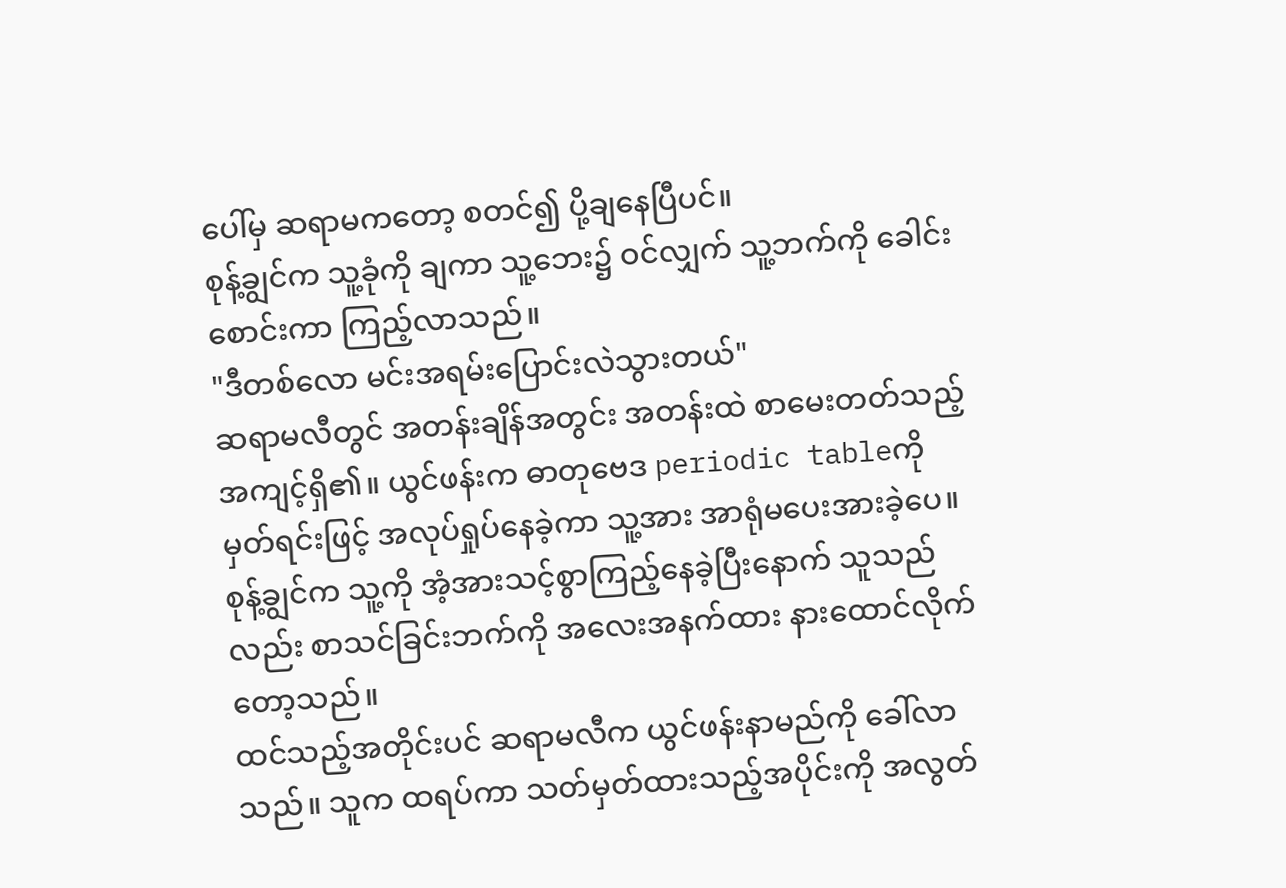ပေါ်မှ ဆရာမကတော့ စတင်၍ ပို့ချနေပြီပင်။
စုန့်ချွင်က သူ့ခုံကို ချကာ သူ့ဘေး၌ ဝင်လျှက် သူ့ဘက်ကို ခေါင်းစောင်းကာ ကြည့်လာသည်။
"ဒီတစ်လော မင်းအရမ်းပြောင်းလဲသွားတယ်"
ဆရာမလီတွင် အတန်းချိန်အတွင်း အတန်းထဲ စာမေးတတ်သည့် အကျင့်ရှိ၏။ ယွင်ဖန်းက ဓာတုဗေဒ periodic tableကို မှတ်ရင်းဖြင့် အလုပ်ရှုပ်နေခဲ့ကာ သူ့အား အာရုံမပေးအားခဲ့ပေ။
စုန့်ချွင်က သူ့ကို အံ့အားသင့်စွာကြည့်နေခဲ့ပြီးနောက် သူသည်လည်း စာသင်ခြင်းဘက်ကို အလေးအနက်ထား နားထောင်လိုက်တော့သည်။
ထင်သည့်အတိုင်းပင် ဆရာမလီက ယွင်ဖန်းနာမည်ကို ခေါ်လာသည်။ သူက ထရပ်ကာ သတ်မှတ်ထားသည့်အပိုင်းကို အလွတ်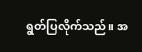ရွတ်ပြလိုက်သည်။ အ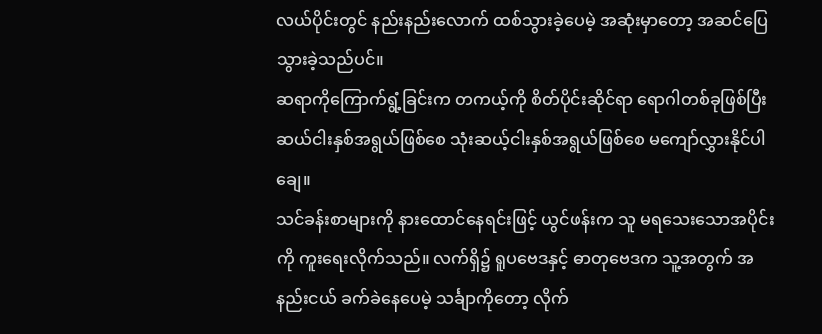လယ်ပိုင်းတွင် နည်းနည်းလောက် ထစ်သွားခဲ့ပေမဲ့ အဆုံးမှာတော့ အဆင်ပြေသွားခဲ့သည်ပင်။
ဆရာကိုကြောက်ရွံ့ခြင်းက တကယ့်ကို စိတ်ပိုင်းဆိုင်ရာ ရောဂါတစ်ခုဖြစ်ပြီး ဆယ်ငါးနှစ်အရွယ်ဖြစ်စေ သုံးဆယ့်ငါးနှစ်အရွယ်ဖြစ်စေ မကျော်လွှားနိုင်ပါချေ။
သင်ခန်းစာများကို နားထောင်နေရင်းဖြင့် ယွင်ဖန်းက သူ မရသေးသောအပိုင်းကို ကူးရေးလိုက်သည်။ လက်ရှိ၌ ရူပဗေဒနှင့် ဓာတုဗေဒက သူ့အတွက် အနည်းငယ် ခက်ခဲနေပေမဲ့ သင်္ချာကိုတော့ လိုက်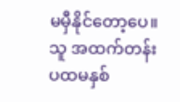မမှီနိုင်တော့ပေ။ သူ အထက်တန်း ပထမနှစ်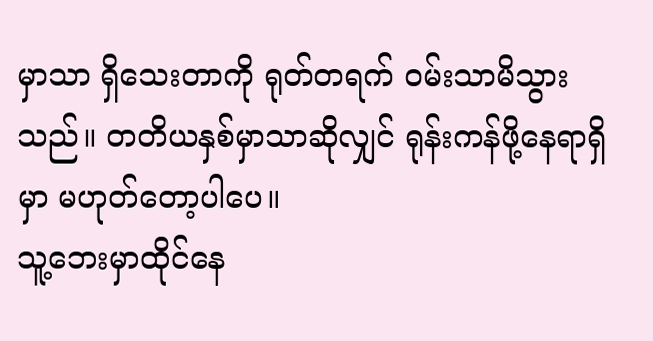မှာသာ ရှိသေးတာကို ရုတ်တရက် ဝမ်းသာမိသွားသည်။ တတိယနှစ်မှာသာဆိုလျှင် ရုန်းကန်ဖို့နေရာရှိမှာ မဟုတ်တော့ပါပေ။
သူ့ဘေးမှာထိုင်နေ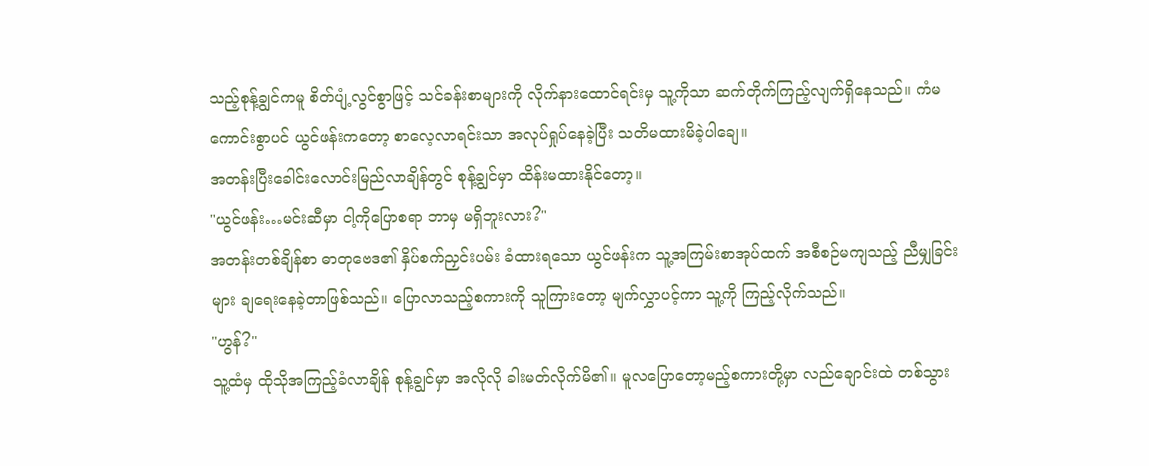သည့်စုန့်ချွင်ကမူ စိတ်ပျံ့လွင်စွာဖြင့် သင်ခန်းစာများကို လိုက်နားထောင်ရင်းမှ သူ့ကိုသာ ဆက်တိုက်ကြည့်လျက်ရှိနေသည်။ ကံမကောင်းစွာပင် ယွင်ဖန်းကတော့ စာလေ့လာရင်းသာ အလုပ်ရှုပ်နေခဲ့ပြီး သတိမထားမိခဲ့ပါချေ။
အတန်းပြီးခေါင်းလောင်းမြည်လာချိန်တွင် စုန့်ချွင်မှာ ထိန်းမထားနိုင်တော့။
"ယွင်ဖန်း…မင်းဆီမှာ ငါ့ကိုပြောစရာ ဘာမှ မရှိဘူးလား?"
အတန်းတစ်ချိန်စာ ဓာတုဗေဒ၏ နှိပ်စက်ညှင်းပမ်း ခံထားရသော ယွင်ဖန်းက သူ့အကြမ်းစာအုပ်ထက် အစီစဉ်မကျသည့် ညီမျှခြင်းများ ချရေးနေခဲ့တာဖြစ်သည်။ ပြောလာသည့်စကားကို သူကြားတော့ မျက်လွှာပင့်ကာ သူ့ကို ကြည့်လိုက်သည်။
"ဟွန်?"
သူ့ထံမှ ထိုသိုအကြည့်ခံလာချိန် စုန့်ချွင်မှာ အလိုလို ခါးမတ်လိုက်မိ၏။ မူလပြောတော့မည့်စကားတို့မှာ လည်ချောင်းထဲ တစ်သွား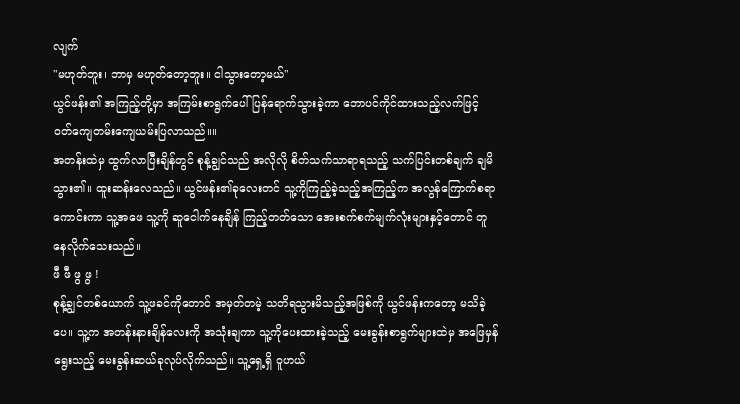လျက်
"မဟုတ်ဘူး၊ ဘာမှ မဟုတ်တော့ဘူး။ ငါသွားတော့မယ်"
ယွင်ဖန်း၏ အကြည့်တို့မှာ အကြမ်းစာရွက်ပေါ် ပြန်ရောက်သွားခဲ့ကာ ဘောပင်ကိုင်ထားသည့်လက်ဖြင့် ဝတ်ကျေတမ်းကျေယမ်းပြလာသည်။။
အတန်းထဲမှ ထွက်လာပြီးချိန်တွင် စုန့်ချွင်သည် အလိုလို စိတ်သက်သာရာရသည့် သက်ပြင်းတစ်ချက် ချမိသွား၏။ ထူးဆန်းလေသည်။ ယွင်ဖန်း၏ခုလေးတင် သူ့ကိုကြည့်ခဲ့သည့်အကြည့်က အလွန်ကြောက်စရာကောင်းကာ သူ့အဖေ သူ့ကို ဆူငေါက်နေချိန် ကြည့်တတ်သော အေးစက်စက်မျက်လုံးများနှင့်တောင် တူနေလိုက်သေးသည်။
ဖီ ဖီ ဖွ ဖွ !
စုန့်ချွင်တစ်ယောက် သူ့ဖခင်ကိုတောင် အမှတ်တမဲ့ သတိရသွားမိသည့်အဖြစ်ကို ယွင်ဖန်းကတော့ မသိခဲ့ပေ။ သူ့က အတန်းနားချိန်လေးကို အသုံးချကာ သူ့ကိုပေးထားခဲ့သည့် မေးခွန်းစာရွက်များထဲမှ အဖြေမှန်ရွေးသည့် မေးခွန်းဆယ်ခုလုပ်လိုက်သည်။ သူ့ရှေ့ရှိ ဝူဟယ်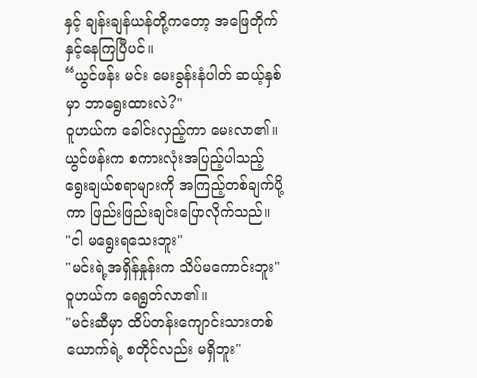နှင့် ချန်းချန်ယန်တို့ကတော့ အဖြေတိုက်နှင့်နေကြပြီပင်။
“ယွင်ဖန်း မင်း မေးခွန်းနံပါတ် ဆယ့်နှစ်မှာ ဘာရွေးထားလဲ?"
ဝူဟယ်က ခေါင်းလှည့်ကာ မေးလာ၏။
ယွင်ဖန်းက စကားလုံးအပြည့်ပါသည့် ရွေးချယ်စရာများကို အကြည့်တစ်ချက်ပို့ကာ ဖြည်းဖြည်းချင်းပြောလိုက်သည်။
"ငါ မရွေးရသေးဘူး"
"မင်းရဲ့အရှိန်နှုန်းက သိပ်မကောင်းဘူး"
ဝူဟယ်က ရေရွတ်လာ၏။
"မင်းဆီမှာ ထိပ်တန်းကျောင်းသားတစ်ယောက်ရဲ့ စတိုင်လည်း မရှိဘူး"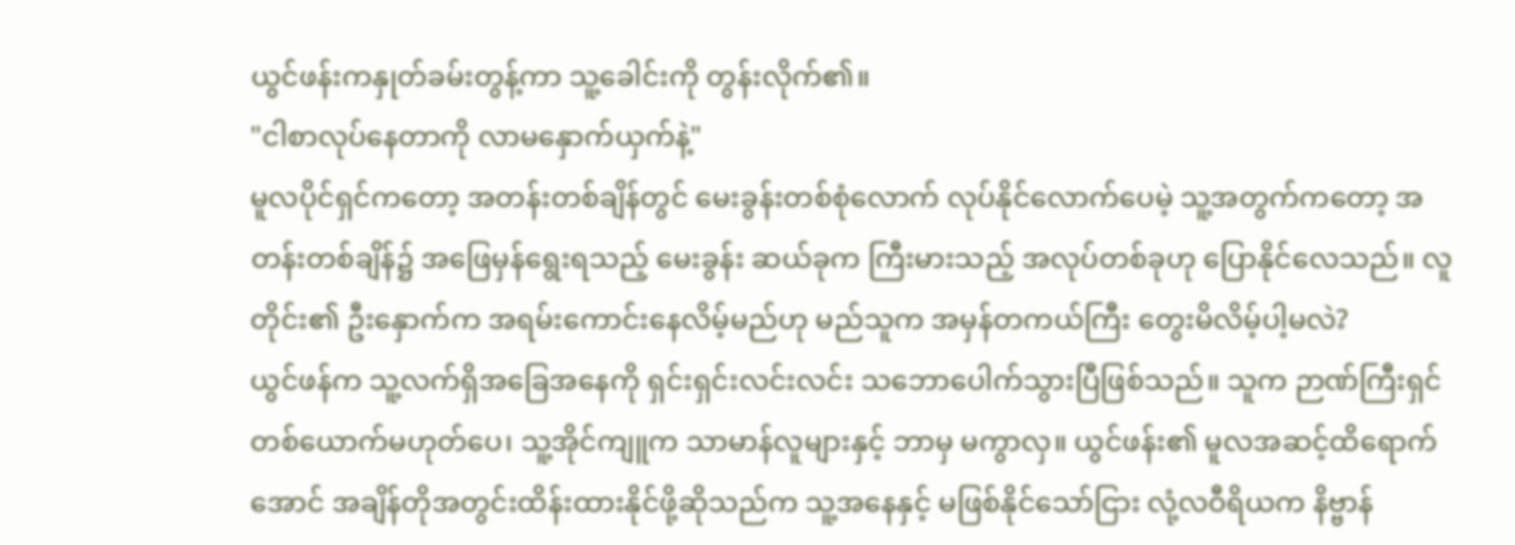ယွင်ဖန်းကနှုတ်ခမ်းတွန့်ကာ သူ့ခေါင်းကို တွန်းလိုက်၏။
"ငါစာလုပ်နေတာကို လာမနှောက်ယှက်နဲ့"
မူလပိုင်ရှင်ကတော့ အတန်းတစ်ချိန်တွင် မေးခွန်းတစ်စုံလောက် လုပ်နိုင်လောက်ပေမဲ့ သူ့အတွက်ကတော့ အတန်းတစ်ချိန်၌ အဖြေမှန်ရွေးရသည့် မေးခွန်း ဆယ်ခုက ကြီးမားသည့် အလုပ်တစ်ခုဟု ပြောနိုင်လေသည်။ လူတိုင်း၏ ဦးနှောက်က အရမ်းကောင်းနေလိမ့်မည်ဟု မည်သူက အမှန်တကယ်ကြီး တွေးမိလိမ့်ပါ့မလဲ?
ယွင်ဖန်က သူ့လက်ရှိအခြေအနေကို ရှင်းရှင်းလင်းလင်း သဘောပေါက်သွားပြီဖြစ်သည်။ သူက ဉာဏ်ကြီးရှင်တစ်ယောက်မဟုတ်ပေ၊ သူ့အိုင်ကျူက သာမာန်လူများနှင့် ဘာမှ မကွာလှ။ ယွင်ဖန်း၏ မူလအဆင့်ထိရောက်အောင် အချိန်တိုအတွင်းထိန်းထားနိုင်ဖို့ဆိုသည်က သူ့အနေနှင့် မဖြစ်နိုင်သော်ငြား လုံ့လဝီရိယက နိဗ္ဗာန်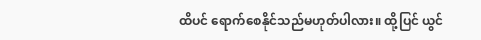ထိပင် ရောက်စေနိုင်သည်မဟုတ်ပါလား။ ထို့ပြင် ယွင်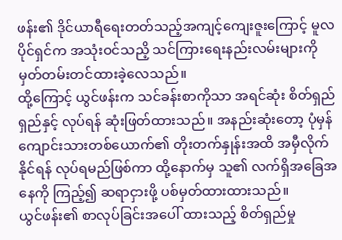ဖန်း၏ ဒိုင်ယာရီရေးတတ်သည့်အကျင့်ကျေးဇူးကြောင့် မူလပိုင်ရှင်က အသုံးဝင်သညိ့ သင်ကြားရေးနည်းလမ်းများကို မှတ်တမ်းတင်ထားခဲ့လေသည်။
ထို့ကြောင့် ယွင်ဖန်းက သင်ခန်းစာကိုသာ အရင်ဆုံး စိတ်ရှည်ရှည်နှင့် လုပ်ရန် ဆုံးဖြတ်ထားသည်။ အနည်းဆုံးတော့ ပုံမှန်ကျောင်းသားတစ်ယောက်၏ တိုးတက်နှုန်းအထိ အမှီလိုက်နိုင်ရန် လုပ်ရမည်ဖြစ်ကာ ထို့နောက်မှ သူ၏ လက်ရှိအခြေအနေကို ကြည့်၍ ဆရာငှားဖို့ ပစ်မှတ်ထားထားသည်။
ယွင်ဖန်း၏ စာလုပ်ခြင်းအပေါ် ထားသည့် စိတ်ရှည်မှု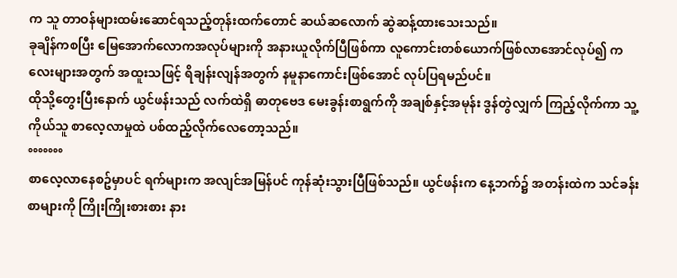က သူ တာဝန်များထမ်းဆောင်ရသည့်တုန်းထက်တောင် ဆယ်ဆလောက် ဆွဲဆန့်ထားသေးသည်။
ခုချိန်ကစပြီး မြေအောက်လောကအလုပ်များကို အနားယူလိုက်ပြီဖြစ်ကာ လူကောင်းတစ်ယောက်ဖြစ်လာအောင်လုပ်၍ ကလေးများအတွက် အထူးသဖြင့် ရိချန်းလျန်အတွက် နမူနာကောင်းဖြစ်အောင် လုပ်ပြရမည်ပင်။
ထိုသို့တွေးပြီးနောက် ယွင်ဖန်းသည် လက်ထဲရှိ ဓာတုဗေဒ မေးခွန်းစာရွက်ကို အချစ်နှင့်အမုန်း ဒွန်တွဲလျှက် ကြည့်လိုက်ကာ သူ့ကိုယ်သူ စာလေ့လာမှုထဲ ပစ်ထည့်လိုက်လေတော့သည်။
°°°°°°°
စာလေ့လာနေစဥ်မှာပင် ရက်များက အလျင်အမြန်ပင် ကုန်ဆုံးသွားပြီဖြစ်သည်။ ယွင်ဖန်းက နေ့ဘက်၌ အတန်းထဲက သင်ခန်းစာများကို ကြိုးကြိုးစားစား နား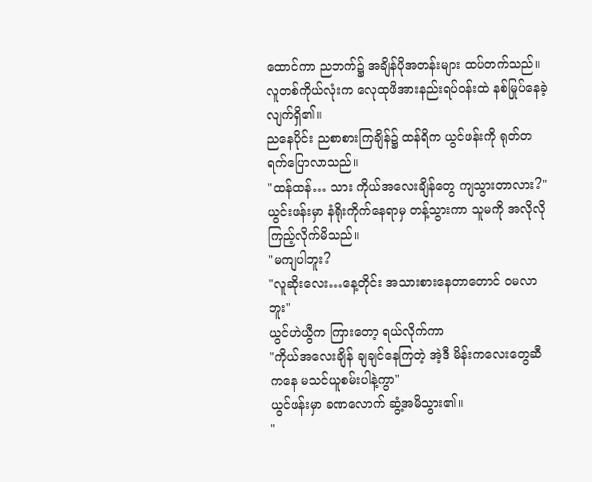ထောင်ကာ ညဘက်၌ အချိန်ပိုအတန်းများ ထပ်တက်သည်။ လူတစ်ကိုယ်လုံးက လေုထုဖိအားနည်းရပ်ဝန်းထဲ နစ်မြုပ်နေခဲ့လျက်ရှိ၏။
ညနေပိုင်း ညစာစားကြချိန်၌ ထန်ရိက ယွင်ဖန်းကို ရုတ်တရက်ပြောလာသည်။
"ထန်ထန်… သား ကိုယ်အလေးချိန်တွေ ကျသွားတာလား?"
ယွင်းဖန်းမှာ နံရိုးကိုက်နေရာမှ တန့်သွားကာ သူမကို အလိုလို ကြည့်လိုက်မိသည်။
"မကျပါဘူး?
"လူဆိုးလေး…နေ့တိုင်း အသားစားနေတာတောင် ဝမလာဘူး"
ယွင်ဟဲယွီက ကြားတော့ ရယ်လိုက်ကာ
"ကိုယ်အလေးချိန် ချချင်နေကြတဲ့ အဲ့ဒီ မိန်းကလေးတွေဆီကနေ မသင်ယူစမ်းပါနဲ့ကွာ"
ယွင်ဖန်းမှာ ခဏလောက် ဆွံ့အမိသွား၏။
"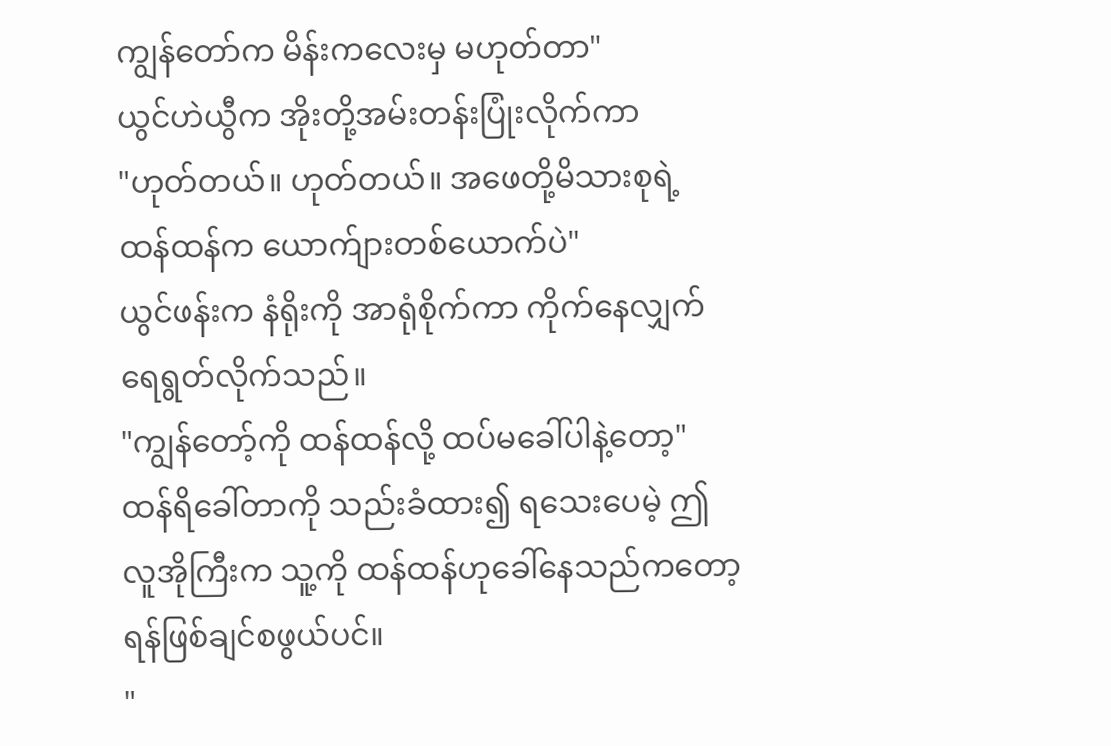ကျွန်တော်က မိန်းကလေးမှ မဟုတ်တာ"
ယွင်ဟဲယွီက အိုးတို့အမ်းတန်းပြုံးလိုက်ကာ
"ဟုတ်တယ်။ ဟုတ်တယ်။ အဖေတို့မိသားစုရဲ့ ထန်ထန်က ယောက်ျားတစ်ယောက်ပဲ"
ယွင်ဖန်းက နံရိုးကို အာရုံစိုက်ကာ ကိုက်နေလျှက် ရေရွတ်လိုက်သည်။
"ကျွန်တော့်ကို ထန်ထန်လို့ ထပ်မခေါ်ပါနဲ့တော့"
ထန်ရိခေါ်တာကို သည်းခံထား၍ ရသေးပေမဲ့ ဤလူအိုကြီးက သူ့ကို ထန်ထန်ဟုခေါ်နေသည်ကတော့ ရန်ဖြစ်ချင်စဖွယ်ပင်။
"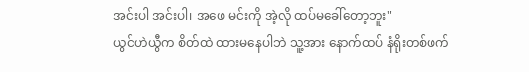အင်းပါ အင်းပါ၊ အဖေ မင်းကို အဲ့လို ထပ်မခေါ်တော့ဘူး"
ယွင်ဟဲယွီက စိတ်ထဲ ထားမနေပါဘဲ သူ့အား နောက်ထပ် နံရိုးတစ်ဖက်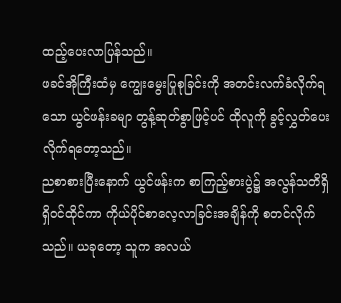ထည့်ပေးလာပြန်သည်။
ဖခင်အိုကြီးထံမှ ကျွေးမွေးပြုစုခြင်းကို အတင်းလက်ခံလိုက်ရသော ယွင်ဖန်းခမျာ တွန့်ဆုတ်စွာဖြင့်ပင် ထိုလူကို ခွင့်လွှတ်ပေးလိုက်ရတော့သည်။
ညစာစားပြီးနောက် ယွင်ဖန်းက စာကြည့်စားပွဲ၌ အလွန်သတိရှိရှိဝင်ထိုင်ကာ ကိုယ်ပိုင်စာလေ့လာခြင်းအချိန်ကို စတင်လိုက်သည်။ ယခုတော့ သူက အလယ်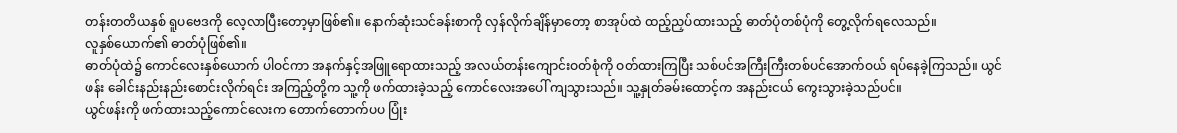တန်းတတိယနှစ် ရူပဗေဒကို လေ့လာပြီးတော့မှာဖြစ်၏။ နောက်ဆုံးသင်ခန်းစာကို လှန်လိုက်ချိန်မှာတော့ စာအုပ်ထဲ ထည့်ညှပ်ထားသည့် ဓာတ်ပုံတစ်ပုံကို တွေ့လိုက်ရလေသည်။
လူနှစ်ယောက်၏ ဓာတ်ပုံဖြစ်၏။
ဓာတ်ပုံထဲ၌ ကောင်လေးနှစ်ယောက် ပါဝင်ကာ အနက်နှင့်အဖြူရောထားသည့် အလယ်တန်းကျောင်းဝတ်စုံကို ဝတ်ထားကြပြီး သစ်ပင်အကြီးကြီးတစ်ပင်အောက်ဝယ် ရပ်နေခဲ့ကြသည်။ ယွင်ဖန်း ခေါင်းနည်းနည်းစောင်းလိုက်ရင်း အကြည့်တို့က သူ့ကို ဖက်ထားခဲ့သည့် ကောင်လေးအပေါ် ကျသွားသည်။ သူ့နှုတ်ခမ်းထောင့်က အနည်းငယ် ကွေးသွားခဲ့သည်ပင်။
ယွင်ဖန်းကို ဖက်ထားသည့်ကောင်လေးက တောက်တောက်ပပ ပြုံး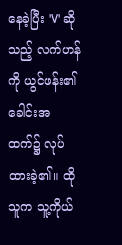နေခဲ့ပြီး 'V' ဆိုသည့် လက်ဟန်ကို ယွင်ဖန်း၏ ခေါင်းအထက်၌ လုပ်ထားခဲ့၏။ ထိုသူက သူ့ကိုယ်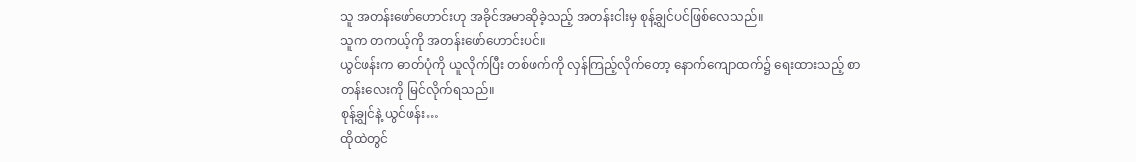သူ အတန်းဖော်ဟောင်းဟု အခိုင်အမာဆိုခဲ့သည့် အတန်းငါးမှ စုန့်ချွင်ပင်ဖြစ်လေသည်။
သူက တကယ့်ကို အတန်းဖော်ဟောင်းပင်။
ယွင်ဖန်းက ဓာတ်ပုံကို ယူလိုက်ပြီး တစ်ဖက်ကို လှန်ကြည့်လိုက်တော့ နောက်ကျောထက်၌ ရေးထားသည့် စာတန်းလေးကို မြင်လိုက်ရသည်။
စုန့်ချွင်နဲ့ ယွင်ဖန်း…
ထိုထဲတွင်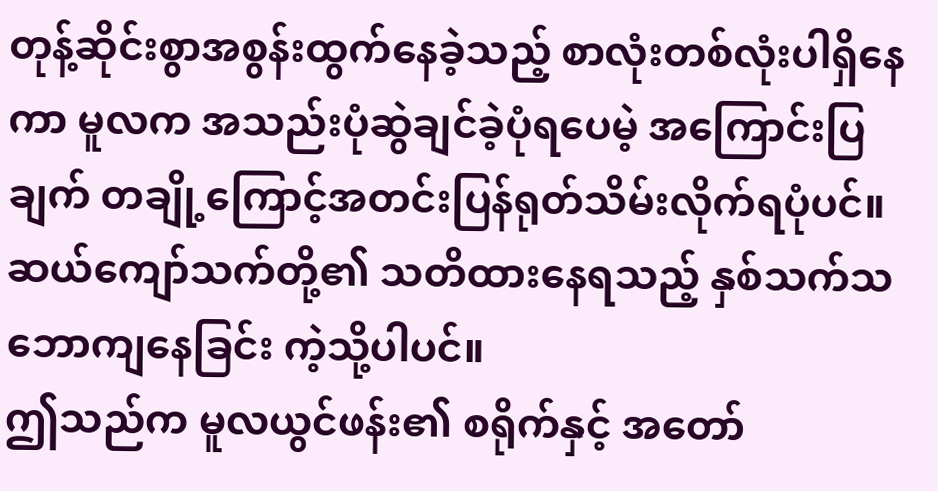တုန့်ဆိုင်းစွာအစွန်းထွက်နေခဲ့သည့် စာလုံးတစ်လုံးပါရှိနေကာ မူလက အသည်းပုံဆွဲချင်ခဲ့ပုံရပေမဲ့ အကြောင်းပြချက် တချို့ကြောင့်အတင်းပြန်ရုတ်သိမ်းလိုက်ရပုံပင်။
ဆယ်ကျော်သက်တို့၏ သတိထားနေရသည့် နှစ်သက်သဘောကျနေခြင်း ကဲ့သို့ပါပင်။
ဤသည်က မူလယွင်ဖန်း၏ စရိုက်နှင့် အတော်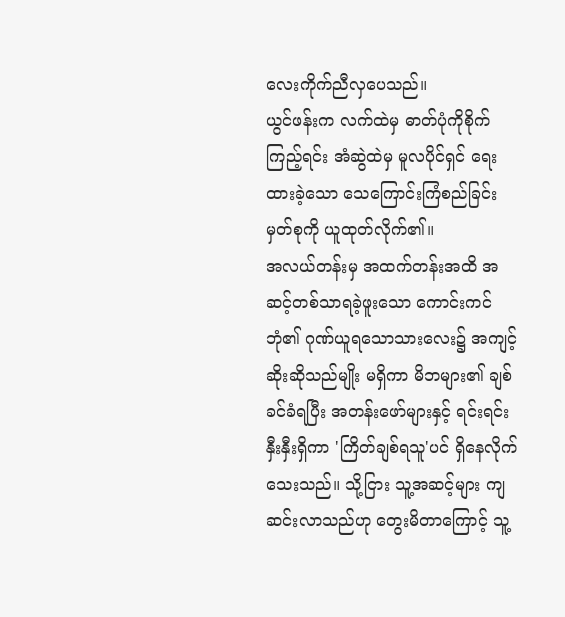လေးကိုက်ညီလှပေသည်။
ယွင်ဖန်းက လက်ထဲမှ ဓာတ်ပုံကိုစိုက်ကြည့်ရင်း အံဆွဲထဲမှ မူလပိုင်ရှင် ရေးထားခဲ့သော သေကြောင်းကြံစည်ခြင်း မှတ်စုကို ယူထုတ်လိုက်၏။
အလယ်တန်းမှ အထက်တန်းအထိ အဆင့်တစ်သာရခဲ့ဖူးသော ကောင်းကင်ဘုံ၏ ဂုဏ်ယူရသောသားလေး၌ အကျင့်ဆိုးဆိုသည်မျိုး မရှိကာ မိဘများ၏ ချစ်ခင်ခံရပြီး အတန်းဖော်များနှင့် ရင်းရင်းနှီးနှီးရှိကာ 'ကြိတ်ချစ်ရသူ'ပင် ရှိနေလိုက်သေးသည်။ သို့ငြား သူ့အဆင့်များ ကျဆင်းလာသည်ဟု တွေးမိတာကြောင့် သူ့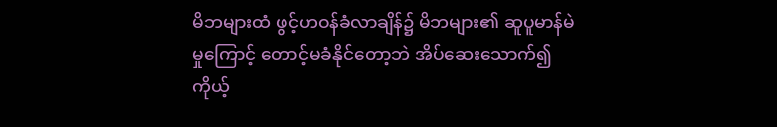မိဘများထံ ဖွင့်ဟဝန်ခံလာချိန်၌ မိဘများ၏ ဆူပူမာန်မဲမှုကြောင့် တောင့်မခံနိုင်တော့ဘဲ အိပ်ဆေးသောက်၍ ကိုယ့်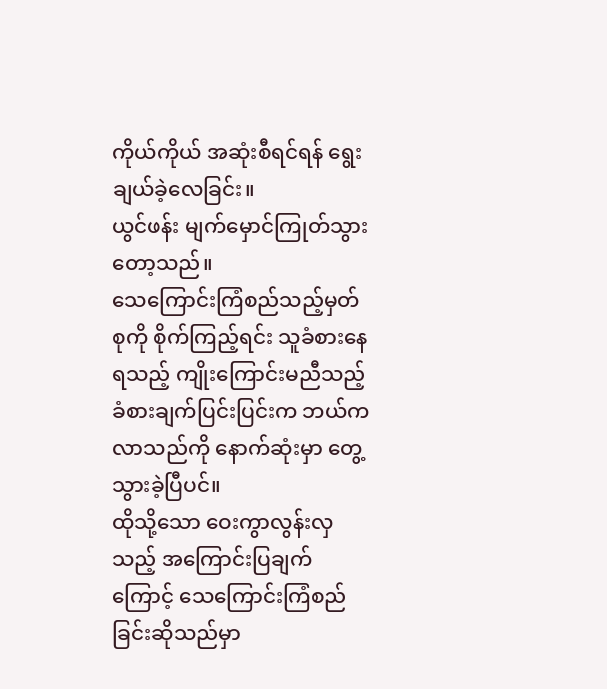ကိုယ်ကိုယ် အဆုံးစီရင်ရန် ရွေးချယ်ခဲ့လေခြင်း။
ယွင်ဖန်း မျက်မှောင်ကြုတ်သွားတော့သည်။
သေကြောင်းကြံစည်သည့်မှတ်စုကို စိုက်ကြည့်ရင်း သူခံစားနေရသည့် ကျိုးကြောင်းမညီသည့် ခံစားချက်ပြင်းပြင်းက ဘယ်ကလာသည်ကို နောက်ဆုံးမှာ တွေ့သွားခဲ့ပြီပင်။
ထိုသို့သော ဝေးကွာလွန်းလှသည့် အကြောင်းပြချက်ကြောင့် သေကြောင်းကြံစည်ခြင်းဆိုသည်မှာ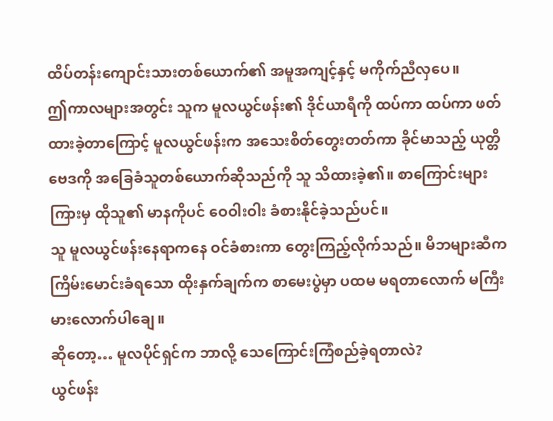ထိပ်တန်းကျောင်းသားတစ်ယောက်၏ အမူအကျင့်နှင့် မကိုက်ညီလှပေ။
ဤကာလများအတွင်း သူက မူလယွင်ဖန်း၏ ဒိုင်ယာရီကို ထပ်ကာ ထပ်ကာ ဖတ်ထားခဲ့တာကြောင့် မူလယွင်ဖန်းက အသေးစိတ်တွေးတတ်ကာ ခိုင်မာသည့် ယုတ္တိဗေဒကို အခြေခံသူတစ်ယောက်ဆိုသည်ကို သူ သိထားခဲ့၏။ စာကြောင်းများကြားမှ ထိုသူ၏ မာနကိုပင် ဝေဝါးဝါး ခံစားနိုင်ခဲ့သည်ပင်။
သူ မူလယွင်ဖန်းနေရာကနေ ဝင်ခံစားကာ တွေးကြည့်လိုက်သည်။ မိဘများဆီက ကြိမ်းမောင်းခံရသော ထိုးနှက်ချက်က စာမေးပွဲမှာ ပထမ မရတာလောက် မကြီးမားလောက်ပါချေ။
ဆိုတော့… မူလပိုင်ရှင်က ဘာလို့ သေကြောင်းကြံစည်ခဲ့ရတာလဲ?
ယွင်ဖန်း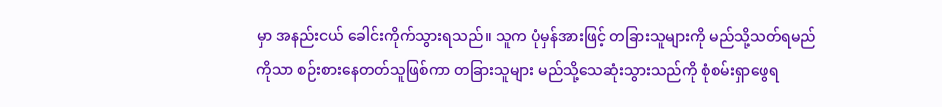မှာ အနည်းငယ် ခေါင်းကိုက်သွားရသည်။ သူက ပုံမှန်အားဖြင့် တခြားသူများကို မည်သို့သတ်ရမည်ကိုသာ စဉ်းစားနေတတ်သူဖြစ်ကာ တခြားသူများ မည်သို့သေဆုံးသွားသည်ကို စုံစမ်းရှာဖွေရ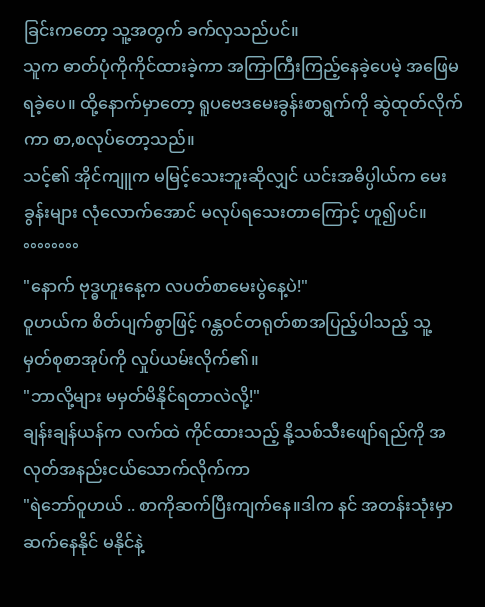ခြင်းကတော့ သူ့အတွက် ခက်လှသည်ပင်။
သူက ဓာတ်ပုံကိုကိုင်ထားခဲ့ကာ အကြာကြီးကြည့်နေခဲ့ပေမဲ့ အဖြေမရခဲ့ပေ။ ထို့နောက်မှာတော့ ရူပဗေဒမေးခွန်းစာရွက်ကို ဆွဲထုတ်လိုက်ကာ စာ,စလုပ်တော့သည်။
သင့်၏ အိုင်ကျူက မမြင့်သေးဘူးဆိုလျှင် ယင်းအဓိပ္ပါယ်က မေးခွန်းများ လုံလောက်အောင် မလုပ်ရသေးတာကြောင့် ဟူ၍ပင်။
°°°°°°°°
"နောက် ဗုဒ္ဓဟူးနေ့က လပတ်စာမေးပွဲနေ့ပဲ!"
ဝူဟယ်က စိတ်ပျက်စွာဖြင့် ဂန္တဝင်တရုတ်စာအပြည့်ပါသည့် သူ့ မှတ်စုစာအုပ်ကို လှုပ်ယမ်းလိုက်၏။
"ဘာလို့များ မမှတ်မိနိုင်ရတာလဲလို့!"
ချန်းချန်ယန်က လက်ထဲ ကိုင်ထားသည့် နို့သစ်သီးဖျော်ရည်ကို အလုတ်အနည်းငယ်သောက်လိုက်ကာ
"ရဲဘော်ဝူဟယ် .. စာကိုဆက်ပြီးကျက်နေ။ဒါက နင် အတန်းသုံးမှာ ဆက်နေနိုင် မနိုင်နဲ့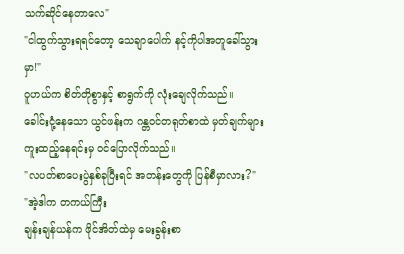သက်ဆိုင်နေတာလေ"
"ငါထွက်သွားရရင်တော့ သေချာပေါက် နင့်ကိုပါအတူခေါ်သွားမှာ!"
ဝူဟယ်က စိတ်တိုစွာနှင့် စာရွက်ကို လုံးချေလိုက်သည်။
ခေါင်းငုံ့နေသော ယွင်ဖန်းက ဂန္တဝင်တရုတ်စာထဲ မှတ်ချက်များကူးထည့်နေရင်းမှ ဝင်ပြောလိုက်သည်။
"လပတ်စာပေးပွဲနှစ်ခုပြီးရင် အတန်းတွေကို ပြန်စီမှာလား?"
"အဲ့ဒါက တကယ်ကြီး
ချန်းချန်ယန်က ဖိုင်အိတ်ထဲမှ မေးခွန်းစာ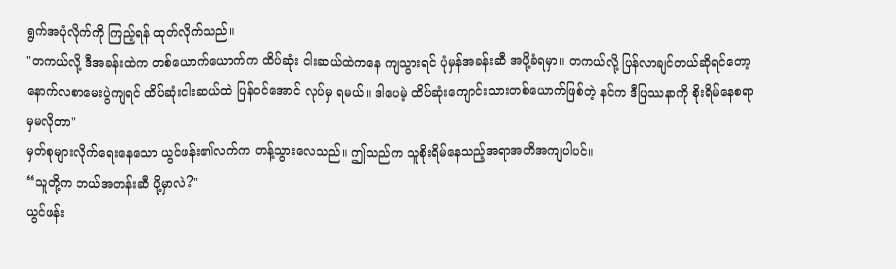ရွက်အပုံလိုက်ကို ကြည့်ရန် ထုတ်လိုက်သည်။
"တကယ်လို့ ဒီအခန်းထဲက တစ်ယောက်ယောက်က ထိပ်ဆုံး ငါးဆယ်ထဲကနေ ကျသွားရင် ပုံမှန်အခန်းဆီ အပို့ခံရမှာ။ တကယ်လို့ ပြန်လာချင်တယ်ဆိုရင်တော့ နောက်လစာမေးပွဲကျရင် ထိပ်ဆုံးငါးဆယ်ထဲ ပြန်ဝင်အောင် လုပ်မှ ရမယ်။ ဒါပေမဲ့ ထိပ်ဆုံးကျောင်းသားတစ်ယောက်ဖြစ်တဲ့ နင်က ဒီပြဿနာကို စိုးရိမ်နေစရာမှမလိုတာ"
မှတ်စုများလိုက်ရေးနေသော ယွင်ဖန်း၏လက်က တန့်သွားလေသည်။ ဤသည်က သူစိုးရိမ်နေသည့်အရာအတိအကျပါပင်။
“သူတို့က ဘယ်အတန်းဆီ ပို့မှာလဲ?"
ယွင်ဖန်း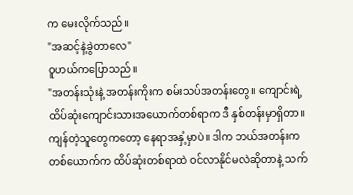က မေးလိုက်သည်။
"အဆင့်နဲ့ခွဲတာလေ"
ဝူဟယ်ကပြောသည်။
"အတန်းသုံးနဲ့ အတန်းကိုးက စမ်းသပ်အတန်းတွေ။ ကျောင်းရဲ့ ထိပ်ဆုံးကျောင်းသားအယောက်တစ်ရာက ဒီ နှစ်တန်းမှာရှိတာ။ ကျန်တဲ့သူတွေကတော့ နေရာအနှံ့မှာပဲ။ ဒါက ဘယ်အတန်းက တစ်ယောက်က ထိပ်ဆုံးတစ်ရာထဲ ဝင်လာနိုင်မလဲဆိုတာနဲ့ သက်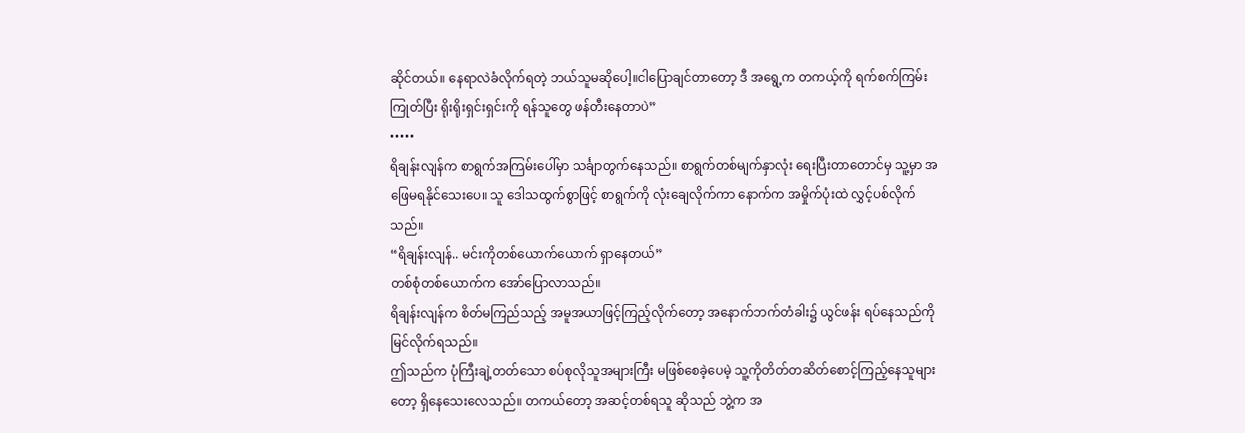ဆိုင်တယ်။ နေရာလဲခံလိုက်ရတဲ့ ဘယ်သူမဆိုပေါ့။ငါပြောချင်တာတော့ ဒီ အရွေ့က တကယ့်ကို ရက်စက်ကြမ်းကြုတ်ပြီး ရိုးရိုးရှင်းရှင်းကို ရန်သူတွေ ဖန်တီးနေတာပဲ”
•••••
ရိချန်းလျန်က စာရွက်အကြမ်းပေါ်မှာ သင်္ချာတွက်နေသည်။ စာရွက်တစ်မျက်နှာလုံး ရေးပြီးတာတောင်မှ သူ့မှာ အဖြေမရနိုင်သေးပေ။ သူ ဒေါသထွက်စွာဖြင့် စာရွက်ကို လုံးချေလိုက်ကာ နောက်က အမှိုက်ပုံးထဲ လွှင့်ပစ်လိုက်သည်။
“ရိချန်းလျန်.. မင်းကိုတစ်ယောက်ယောက် ရှာနေတယ်”
တစ်စုံတစ်ယောက်က အော်ပြောလာသည်။
ရိချန်းလျန်က စိတ်မကြည်သည့် အမူအယာဖြင့်ကြည့်လိုက်တော့ အနောက်ဘက်တံခါး၌ ယွင်ဖန်း ရပ်နေသည်ကို မြင်လိုက်ရသည်။
ဤသည်က ပုံကြီးချဲ့တတ်သော စပ်စုလိုသူအများကြီး မဖြစ်စေခဲ့ပေမဲ့ သူ့ကိုတိတ်တဆိတ်စောင့်ကြည့်နေသူများတော့ ရှိနေသေးလေသည်။ တကယ်တော့ အဆင့်တစ်ရသူ ဆိုသည် ဘွဲ့က အ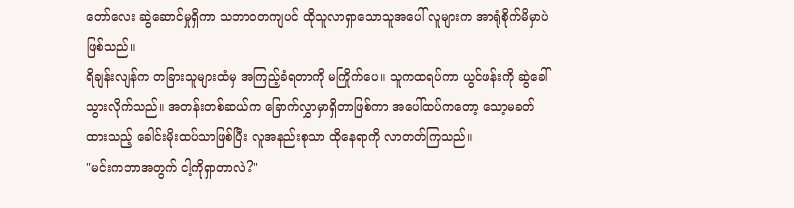တော်လေး ဆွဲဆောင်မှုရှိကာ သဘာဝတကျပင် ထိုသူလာရှာသောသူအပေါ် လူများက အာရုံစိုက်မိမှာပဲဖြစ်သည်။
ရိချန်းလျန်က တခြားသူများထံမှ အကြည့်ခံရတာကို မကြိုက်ပေ။ သူကထရပ်ကာ ယွင်ဖန်းကို ဆွဲခေါ်သွားလိုက်သည်။ အတန်းတစ်ဆယ်က ခြောက်လွှာမှာရှိတာဖြစ်ကာ အပေါ်ထပ်ကတော့ သော့မခတ်ထားသည့် ခေါင်းမိုးထပ်သာဖြစ်ပြီး လူအနည်းစုသာ ထိုနေရာကို လာတတ်ကြသည်။
"မင်းကဘာအတွက် ငါ့ကိုရှာတာလဲ?"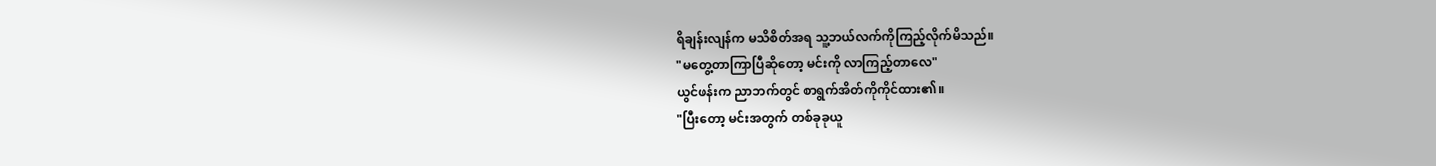ရိချန်းလျန်က မသိစိတ်အရ သူ့ဘယ်လက်ကိုကြည့်လိုက်မိသည်။
"မတွေ့တာကြာပြီဆိုတော့ မင်းကို လာကြည့်တာလေ"
ယွင်ဖန်းက ညာဘက်တွင် စာရွက်အိတ်ကိုကိုင်ထား၏။
"ပြီးတော့ မင်းအတွက် တစ်ခုခုယူ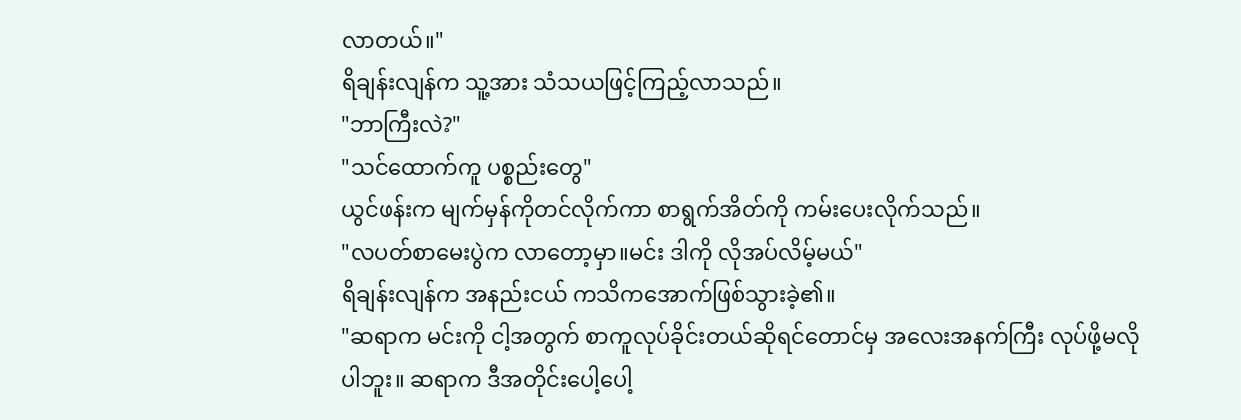လာတယ်။"
ရိချန်းလျန်က သူ့အား သံသယဖြင့်ကြည့်လာသည်။
"ဘာကြီးလဲ?"
"သင်ထောက်ကူ ပစ္စည်းတွေ"
ယွင်ဖန်းက မျက်မှန်ကိုတင်လိုက်ကာ စာရွက်အိတ်ကို ကမ်းပေးလိုက်သည်။
"လပတ်စာမေးပွဲက လာတော့မှာ။မင်း ဒါကို လိုအပ်လိမ့်မယ်"
ရိချန်းလျန်က အနည်းငယ် ကသိကအောက်ဖြစ်သွားခဲ့၏။
"ဆရာက မင်းကို ငါ့အတွက် စာကူလုပ်ခိုင်းတယ်ဆိုရင်တောင်မှ အလေးအနက်ကြီး လုပ်ဖို့မလိုပါဘူး။ ဆရာက ဒီအတိုင်းပေါ့ပေါ့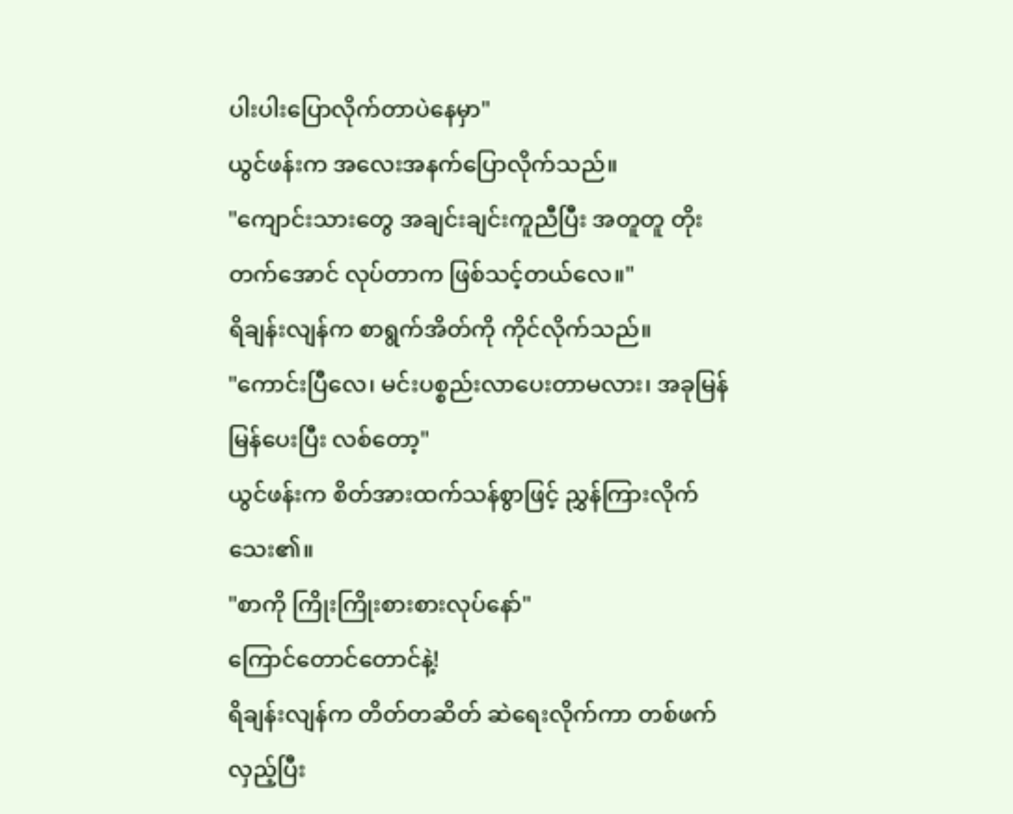ပါးပါးပြောလိုက်တာပဲနေမှာ"
ယွင်ဖန်းက အလေးအနက်ပြောလိုက်သည်။
"ကျောင်းသားတွေ အချင်းချင်းကူညီပြီး အတူတူ တိုးတက်အောင် လုပ်တာက ဖြစ်သင့်တယ်လေ။"
ရိချန်းလျန်က စာရွက်အိတ်ကို ကိုင်လိုက်သည်။
"ကောင်းပြီလေ၊ မင်းပစ္စည်းလာပေးတာမလား၊ အခုမြန်မြန်ပေးပြီး လစ်တော့"
ယွင်ဖန်းက စိတ်အားထက်သန်စွာဖြင့် ညွှန်ကြားလိုက်သေး၏။
"စာကို ကြိုးကြိုးစားစားလုပ်နော်"
ကြောင်တောင်တောင်နဲ့!
ရိချန်းလျန်က တိတ်တဆိတ် ဆဲရေးလိုက်ကာ တစ်ဖက်လှည့်ပြီး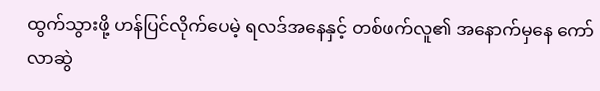ထွက်သွားဖို့ ဟန်ပြင်လိုက်ပေမဲ့ ရလဒ်အနေနှင့် တစ်ဖက်လူ၏ အနောက်မှနေ ကော်လာဆွဲ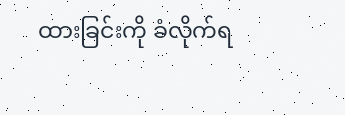ထားခြင်းကို ခံလိုက်ရ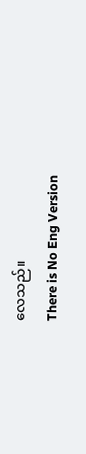လေသည်။
There is No Eng Version